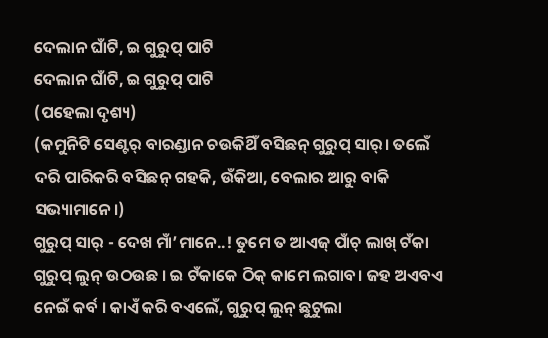ଦେଲାନ ଘାଁଟି, ଇ ଗୁରୁପ୍ ପାଟି
ଦେଲାନ ଘାଁଟି, ଇ ଗୁରୁପ୍ ପାଟି
(ପହେଲା ଦୃଶ୍ୟ)
(କମୁନିଟି ସେଣ୍ଟର୍ ବାରଣ୍ଡାନ ଚଉକିଥିଁ ବସିଛନ୍ ଗୁରୁପ୍ ସାର୍। ତଲେଁ ଦରି ପାରିକରି ବସିଛନ୍ ଗହକି, ଉଁକିଆ, ବେଲାର ଆରୁ ବାକି ସଭ୍ୟାମାନେ।)
ଗୁରୁପ୍ ସାର୍ - ଦେଖ ମାଁ’ମାନେ..! ତୁମେ ତ ଆଏଜ୍ ପାଁଚ୍ ଲାଖ୍ ଟଁକା ଗୁରୁପ୍ ଲୁନ୍ ଉଠଉଛ । ଇ ଟଁକାକେ ଠିକ୍ କାମେ ଲଗାବ। ଜହ ଅଏବଏ ନେଇଁ କର୍ବ । କାଏଁ କରି ବଏଲେଁ, ଗୁରୁପ୍ ଲୁନ୍ ଛୁଟୁଲା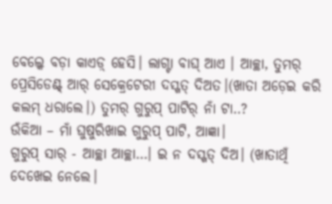ବେଲ୍କେ ବଡ଼ା କାଏଡ଼୍ ହେସି। ଲାଗ୍ଟା ବାଘ୍ ଆଏ । ଆଚ୍ଛା, ତୁମର୍ ପ୍ରେସିଡେଣ୍ଟ୍ ଆର୍ ସେକ୍ରେଟେରୀ ଦସ୍ଖତ୍ ଦିଅତ।(ଖାତା ଅଡ଼େଇ କରି କଲମ୍ ଧରାଲେ।) ତୁମର୍ ଗୁରୁପ୍ ପାଟିର୍ ନାଁ ଟା..?
ଉଁକିଆ – ମାଁ ଘୁଷୁରିଖାଇ ଗୁରୁପ୍ ପାଟି, ଆଜ୍ଞା।
ଗୁରୁପ୍ ସାର୍ - ଆଚ୍ଛା ଆଚ୍ଛା…। ଇ ନ ଦସ୍ଖତ୍ ଦିଅ। (ଖାତାଥିଁ ଦେଖେଇ ନେଲେ।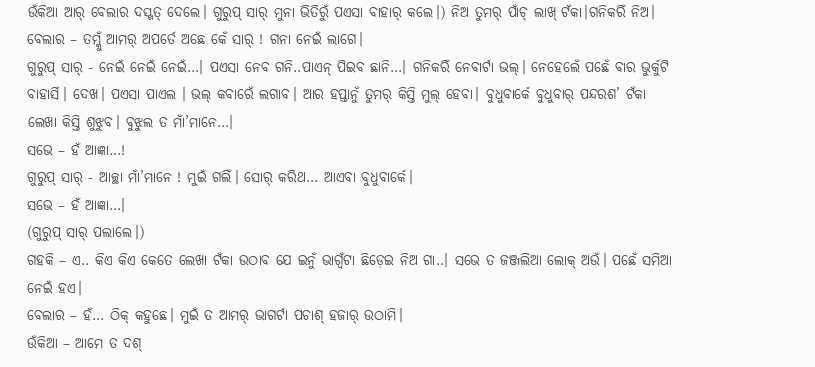ଉଁକିଆ ଆର୍ ବେଲାର ଦସ୍ଖତ୍ ଦେଲେ। ଗୁରୁପ୍ ସାର୍ ମୁନା ଭିତିରୁଁ ପଏସା ବାହାର୍ କଲେ।) ନିଅ ତୁମର୍ ପାଁଚ୍ ଲାଖ୍ ଟଁକା।ଗନିକରିଁ ନିଅ।
ବେଲାର – ତମ୍କୁଁ ଆମର୍ ଅପର୍ତେ ଅଛେ କେଁ ସାର୍ ! ଗନା ନେଇଁ ଲାଗେ।
ଗୁରୁପ୍ ସାର୍ - ନେଇଁ ନେଇଁ ନେଇଁ…। ପଏସା ନେବ ଗନି..ପାଏନ୍ ପିଇବ ଛାନି…। ଗନିକରିଁ ନେବାର୍ଟା ଭଲ୍। ନେହେଲେଁ ପଛେଁ ବାର ଭୁର୍କୁଟି ବାହାର୍ସି। ଦେଖ। ପଏସା ପାଏଲ । ଭଲ୍ କବାରେଁ ଲଗାବ। ଆର ହପ୍ତାନୁଁ ତୁମର୍ କିସ୍ତି ମୁଲ୍ ହେବା। ବୁଧୁବାର୍କେ ବୁଧୁବାର୍ ପନ୍ଦରଶ’ ଟଁକା ଲେଖା କିସ୍ତି ଶୁଝୁବ। ବୁଝୁଲ ତ ମାଁ’ମାନେ…।
ସଭେ – ହଁ ଆଜ୍ଞା…!
ଗୁରୁପ୍ ସାର୍ - ଆଚ୍ଛା ମାଁ’ମାନେ ! ମୁଇଁ ଗଲିଁ। ସୋର୍ କରିଥ… ଆଏବା ବୁଧୁବାର୍କେ।
ସଭେ – ହଁ ଆଜ୍ଞା…।
(ଗୁରୁପ୍ ସାର୍ ପଲାଲେ।)
ଗହକି – ଏ.. କିଏ କିଏ କେତେ ଲେଖା ଟଁକା ଉଠାବ ଯେ ଇନୁଁ ଭାଗ୍ବଁଟା ଛିଡ଼େଇ ନିଅ ଗା..। ସଭେ ତ ଜଞ୍ଜଲିଆ ଲୋକ୍ ଅଉଁ। ପଛେଁ ସମିଆ ନେଇଁ ହଏ।
ବେଲାର – ହଁ… ଠିକ୍ କହୁଛେ। ମୁଇଁ ତ ଆମର୍ ଭାଗର୍ଟା ପଚାଶ୍ ହଜାର୍ ଉଠାମି।
ଉଁକିଆ – ଆମେ ତ ଦଶ୍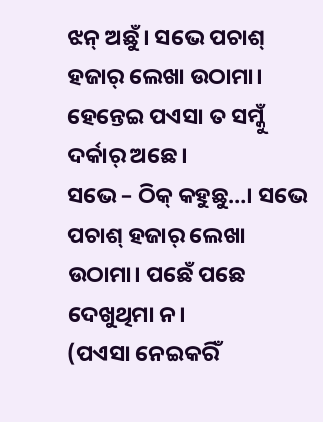ଝନ୍ ଅଛୁଁ। ସଭେ ପଚାଶ୍ ହଜାର୍ ଲେଖା ଉଠାମା। ହେନ୍ତେଇ ପଏସା ତ ସମ୍କୁଁ ଦର୍କାର୍ ଅଛେ।
ସଭେ – ଠିକ୍ କହୁଛୁ…। ସଭେ ପଚାଶ୍ ହଜାର୍ ଲେଖା ଉଠାମା। ପଛେଁ ପଛେ ଦେଖୁଥିମା ନ।
(ପଏସା ନେଇକରିଁ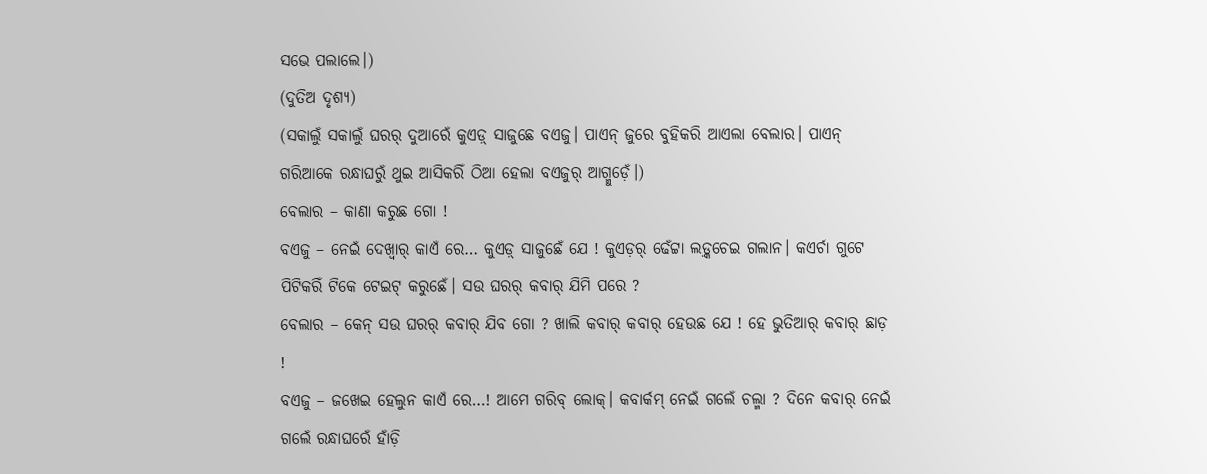ସଭେ ପଲାଲେ।)
(ଦୁତିଅ ଦୃଶ୍ୟ)
(ସକାଲୁଁ ସକାଲୁଁ ଘରର୍ ଦୁଆରେଁ କୁଏଡ଼୍ ସାଜୁଛେ ବଏଜୁ। ପାଏନ୍ ଜୁରେ ବୁହିକରି ଆଏଲା ବେଲାର। ପାଏନ୍ ଗରିଆକେ ରନ୍ଧାଘରୁଁ ଥୁଇ ଆସିକରିଁ ଠିଆ ହେଲା ବଏଜୁର୍ ଆଗ୍ମୁଡ଼େଁ।)
ବେଲାର – କାଣା କରୁଛ ଗୋ !
ବଏଜୁ – ନେଇଁ ଦେଖ୍ବାର୍ କାଏଁ ରେ… କୁଏଡ଼୍ ସାଜୁଛେଁ ଯେ ! କୁଏଡ଼ର୍ ଢେଁଟ୍ଟା ଲଡ଼୍କଚେଇ ଗଲାନ। କଏର୍ଚା ଗୁଟେ ପିଟିକରିଁ ଟିକେ ଟେଇଟ୍ କରୁଛେଁ। ସଉ ଘରର୍ କବାର୍ ଯିମି ପରେ ?
ବେଲାର – କେନ୍ ସଉ ଘରର୍ କବାର୍ ଯିବ ଗୋ ? ଖାଲି କବାର୍ କବାର୍ ହେଉଛ ଯେ ! ହେ ଭୁତିଆର୍ କବାର୍ ଛାଡ଼ !
ବଏଜୁ – ଜଖେଇ ହେଲୁନ କାଏଁ ରେ…! ଆମେ ଗରିବ୍ ଲୋକ୍। କବାର୍କମ୍ ନେଇଁ ଗଲେଁ ଚଲ୍ମା ? ଦିନେ କବାର୍ ନେଇଁ ଗଲେଁ ରନ୍ଧାଘରେଁ ହାଁଡ଼ି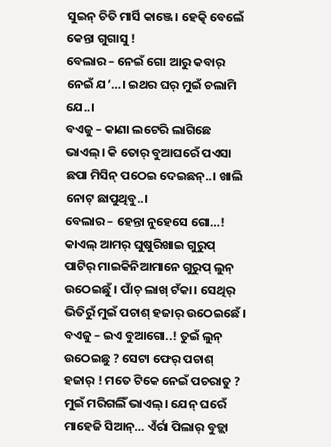ସୁଇନ୍ ଚିତି ମାର୍ସି କାଞ୍ଜେ। ହେତ୍କି ବେଲେଁ କେନ୍ତା ଗୁଗାସୁ !
ବେଲାର – ନେଇଁ ଗୋ ଆରୁ କବାର୍ ନେଇଁ ଯ’…। ଇଥର ଘର୍ ମୁଇଁ ଚଲାମି ଯେ..।
ବଏଜୁ – କାଣା ଲଟେରି ଲାଗିଛେ ଭାଏଲ୍। କି ତୋର୍ ବୁଆଘରେଁ ପଏସା ଛପା ମିସିନ୍ ପଠେଇ ଦେଇଛନ୍..। ଖାଲି ନୋଟ୍ ଛାପୁଥିବୁ..।
ବେଲାର – ହେନ୍ତା ନୁହେସେ ଗୋ…! କାଏଲ୍ ଆମର୍ ଘୁଷୁରିଖାଇ ଗୁରୁପ୍ ପାଟିର୍ ମାଇକିନିଆମାନେ ଗୁରୁପ୍ ଲୁନ୍ ଉଠେଇଛୁଁ। ପାଁଚ୍ ଲାଖ୍ ଟଁକା। ସେଥିର୍ ଭିତିରୁଁ ମୁଇଁ ପଚାଶ୍ ହଜାର୍ ଉଠେଇଛେଁ।
ବଏଜୁ – ଇଏ ବୁଆଗୋ..! ତୁଇଁ ଲୁନ୍ ଉଠେଇଛୁ ? ସେଟା ଫେର୍ ପଚାଶ୍ ହଜାର୍ ! ମତେ ଟିକେ ନେଇଁ ପଚରାତୁ ? ମୁଇଁ ମରିଗଲିଁ ଭାଏଲ୍। ଯେନ୍ ଘରେଁ ମାହେଜି ସିଆନ୍… ଏଁର୍ରା ପିଲାର୍ ବୁଡ଼୍ଲା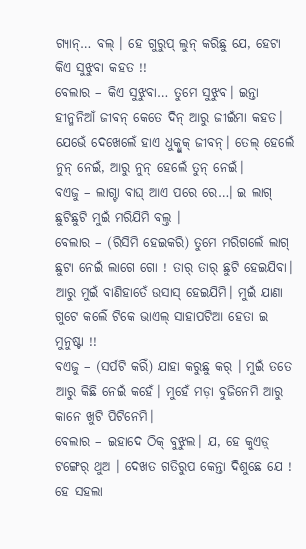ଗ୍ୟାନ୍… ବଲ୍ । ହେ ଗୁରୁପ୍ ଲୁନ୍ କରିଛୁ ଯେ, ହେଟା କିଏ ସୁଝୁବା କହତ !!
ବେଲାର – କିଏ ସୁଝୁବା… ତୁମେ ସୁଝୁବ। ଇନ୍ତା ହୀନ୍ମନିଆଁ ଜୀବନ୍ କେତେ ଦିନ୍ ଆରୁ ଜୀଇଁମା କହତ। ଯେଭେଁ ଦେଖେଲେଁ ହାଏ ଧୁକ୍ଧୁକ୍ ଜୀବନ୍। ତେଲ୍ ହେଲେଁ ନୁନ୍ ନେଇଁ, ଆରୁ ନୁନ୍ ହେଲେଁ ତୁନ୍ ନେଇଁ।
ବଏଜୁ – ଲାଗ୍ଟା ବାଘ୍ ଆଏ ପରେ ରେ…। ଇ ଲାଗ୍ ଛୁଟିଛୁଟି ମୁଇଁ ମରିଯିମି ବଲ୍ତ ।
ବେଲାର – (ରିସିମି ହେଇକରି) ତୁମେ ମରିଗଲେଁ ଲାଗ୍ ଛୁଟା ନେଇଁ ଲାଗେ ଗୋ ! ତାର୍ ତାର୍ ଛୁଟି ହେଇଯିବା। ଆରୁ ମୁଇଁ ବାଣିହାତେଁ ଉସାସ୍ ହେଇଯିମି। ମୁଇଁ ଯାଣା ଗୁଟେ କର୍ଲେଁ ଟିକେ ଭାଏଲ୍ ସାହାପଟିଆ ହେତା ଇ ମୁନୁଷ୍ଟା !!
ବଏଜୁ – (ସର୍ପଟି କରିଁ) ଯାହା କରୁଛୁ କର୍ । ମୁଇଁ ତତେ ଆରୁ କିଛି ନେଇଁ କହେଁ। ମୁହେଁ ମଡ଼ା ବୁଜିନେମି ଆରୁ କାନେ ଖୁଟି ପିଟିନେମି।
ବେଲାର – ଇହାଦେ ଠିକ୍ ବୁଝୁଲ। ଯ, ହେ କୁଏଡ଼୍ ଟଙ୍ଗେର୍ ଥୁଅ । ଦେଖତ ଗତିରୁପ କେନ୍ତା ଦିଶୁଛେ ଯେ ! ହେ ସହଲା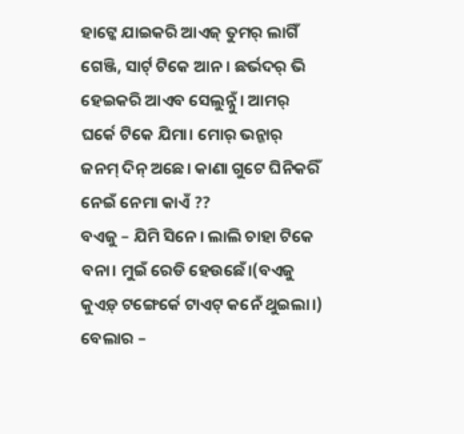ହାଟ୍କେ ଯାଇକରି ଆଏଜ୍ ତୁମର୍ ଲାଗିଁ ଗେଞ୍ଜି, ସାର୍ଟ୍ ଟିକେ ଆନ। ଛର୍ଭଦର୍ ଭି ହେଇକରି ଆଏବ ସେଲୁନ୍ନୁଁ। ଆମର୍ ଘର୍କେ ଟିକେ ଯିମା। ମୋର୍ ଭନ୍ଜାର୍ ଜନମ୍ ଦିନ୍ ଅଛେ। କାଣା ଗୁଟେ ଘିନିକରିଁ ନେଇଁ ନେମା କାଏଁ ??
ବଏଜୁ – ଯିମି ସିନେ। ଲାଲି ଚାହା ଟିକେ ବନା। ମୁଇଁ ରେଡି ହେଉଛେଁ।(ବଏଜୁ କୁଏଡ଼୍ ଟଙ୍ଗେର୍କେ ଟାଏଟ୍ କନେଁ ଥୁଇଲା।)
ବେଲାର –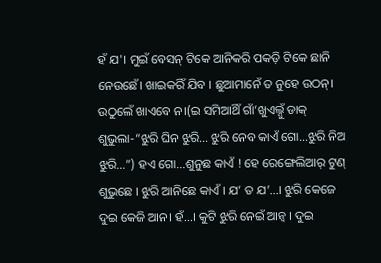ହଁ ଯ'। ମୁଇଁ ବେସନ୍ ଟିକେ ଆନିକରି ପକଡ଼ି ଟିକେ ଛାନି ନେଉଛେଁ। ଖାଇକରିଁ ଯିବ । ଛୁଆମାନେଁ ତ ନୁହେ ଉଠନ୍। ଉଠୁଲେଁ ଖାଏବେ ନ।(ଇ ସମିଆଥିଁ ଗାଁ’ଖୁଏଲ୍ନୁଁ ଡାକ୍ ଶୁଭୁଲା-“ଝୁରି ଘିନ ଝୁରି… ଝୁରି ନେବ କାଏଁ ଗୋ…ଝୁରି ନିଅ ଝୁରି…”) ହଏ ଗୋ…ଶୁନୁଛ କାଏଁ ! ହେ ରେଙ୍ଗେଲିଆର୍ ଟୁଣ୍ ଶୁଭୁଛେ । ଝୁରି ଆନିଛେ କାଏଁ । ଯ’ ତ ଯ’…। ଝୁରି କେଜେ ଦୁଇ କେଜି ଆନ। ହଁ…। କୁଟି ଝୁରି ନେଇଁ ଆନ୍ବ । ଦୁଇ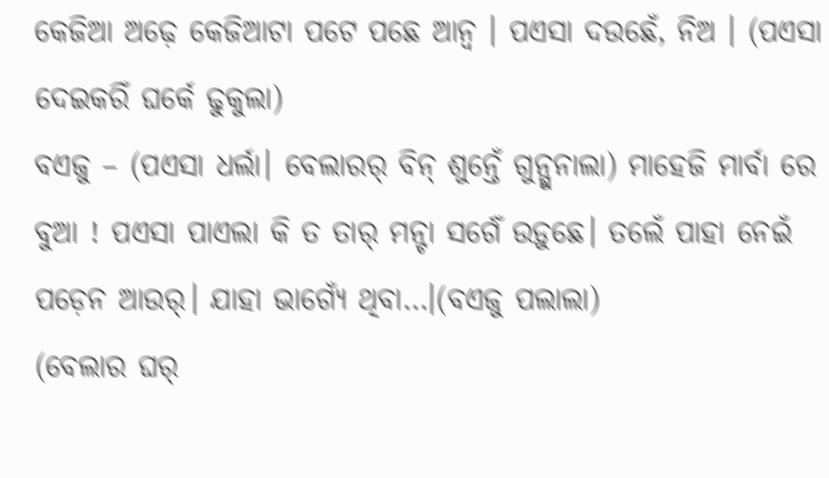କେଜିଆ ଅଢ଼େ କେଜିଆଟା ପଟେ ପଛେ ଆନ୍ବ । ପଏସା ଦଉଛେଁ, ନିଅ । (ପଏସା ଦେଇକରିଁ ଘର୍କେ ଢୁକୁଲା)
ବଏଜୁ – (ପଏସା ଧର୍ଲା। ବେଲାରର୍ ବିନ୍ ଶୁନ୍ତେଁ ଗୁନ୍ଗୁନାଲା) ମାହେଜି ମାର୍ବା ରେ ବୁଆ ! ପଏସା ପାଏଲା କି ତ ତାର୍ ମନ୍ଟା ସର୍ଗେଁ ଉଡ଼ୁଛେ। ତଲେଁ ପାହା ନେଇଁ ପଡ଼େନ ଆଉର୍। ଯାହା ଭାଗ୍ୟେଁ ଥିବା…।(ବଏଜୁ ପଲାଲା)
(ବେଲାର ଘର୍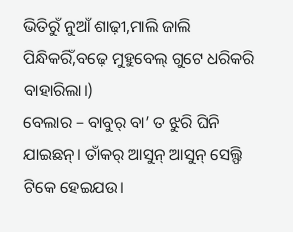ଭିତିରୁଁ ନୁଆଁ ଶାଢ଼ୀ,ମାଲି ଜାଲି ପିନ୍ଧିକରିଁ,ବଢ଼େ ମୁହୁବେଲ୍ ଗୁଟେ ଧରିକରି ବାହାରିଲା।)
ବେଲାର – ବାବୁର୍ ବା’ ତ ଝୁରି ଘିନି ଯାଇଛନ୍। ତାଁକର୍ ଆସୁନ୍ ଆସୁନ୍ ସେଲ୍ଫି ଟିକେ ହେଇଯଉ।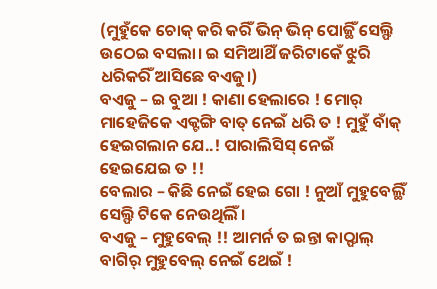(ମୁହୁଁକେ ଚୋକ୍ କରି କରିଁ ଭିନ୍ ଭିନ୍ ପୋଜ୍ଥିଁ ସେଲ୍ଫି ଉଠେଇ ବସଲା। ଇ ସମିଆଥିଁ ଜରିଟାକେଁ ଝୁରି ଧରିକରିଁ ଆସିଛେ ବଏଜୁ।)
ବଏଜୁ – ଇ ବୁଆ ! କାଣା ହେଲାରେ ! ମୋର୍ ମାହେଜିକେ ଏକ୍ଟଙ୍ଗି ବାତ୍ ନେଇଁ ଧରି ତ ! ମୁହୁଁ ବାଁକ୍ ହେଇଗଲାନ ଯେ..! ପାରାଲିସିସ୍ ନେଇଁ ହେଇଯେଇ ତ !!
ବେଲାର – କିଛି ନେଇଁ ହେଇ ଗୋ ! ନୁଆଁ ମୁହୁବେଲ୍ଥିଁ ସେଲ୍ଫି ଟିକେ ନେଉଥିଲିଁ।
ବଏଜୁ – ମୁହୁବେଲ୍ !! ଆମର୍ନ ତ ଇନ୍ତା କାଠ୍ଫାଲ୍ ବାଗିର୍ ମୁହୁବେଲ୍ ନେଇଁ ଥେଇଁ !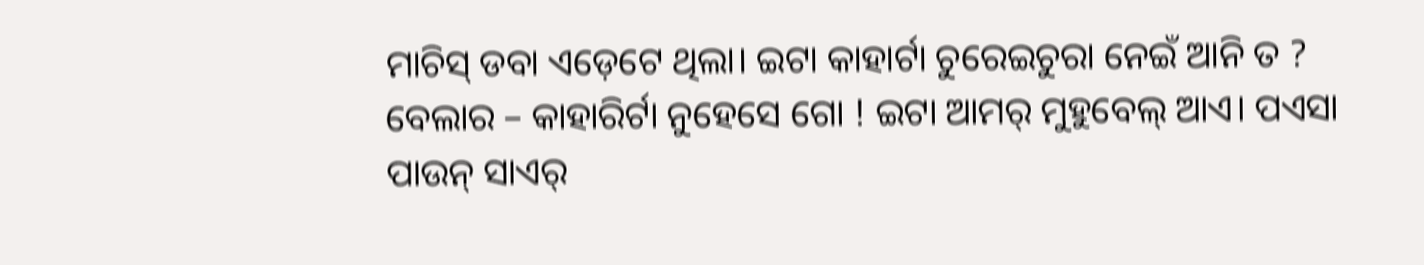ମାଚିସ୍ ଡବା ଏଡ଼େଟେ ଥିଲା। ଇଟା କାହାର୍ଟା ଚୁରେଇଚୁରା ନେଇଁ ଆନି ତ ?
ବେଲାର – କାହାରିର୍ଟା ନୁହେସେ ଗୋ ! ଇଟା ଆମର୍ ମୁହୁବେଲ୍ ଆଏ। ପଏସା ପାଉନ୍ ସାଏର୍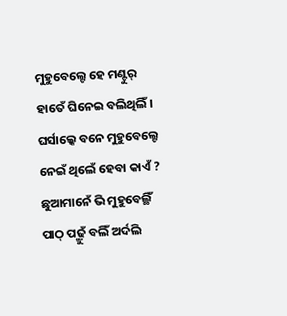ମୁହୁବେଲ୍ଟେ ହେ ମଣ୍ଟୁର୍ ହାତେଁ ଘିନେଇ ବଲିଥିଲିଁ। ଘର୍ସାଲ୍କେ ବନେ ମୁହୁବେଲ୍ଟେ ନେଇଁ ଥିଲେଁ ହେବା କାଏଁ ? ଛୁଆମାନେଁ ଭି ମୁହୁବେଲ୍ଥିଁ ପାଠ୍ ପଢ଼୍ମୁଁ ବଲିଁ ଅର୍ଦଲି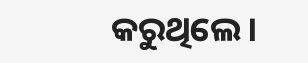କରୁଥିଲେ।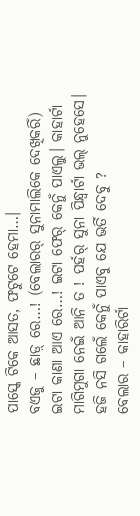ପାସ୍କେ ଟିକେ ଆସତ, ଫଟୁଟେ ହେମା…।
ବଏଜୁ – ଛାଡ଼୍ ରେ…! (ବେଲାରର୍ ସୁନାମାଲିକେ ଦେଖିକରିଁ) ଇଟା କାଣା ଆଏ ରେ…! ଇଟା ଫେର୍ କେନୁଁ ପାଏଲୁ। କାହାର୍ଟା ମାଗିମୁଗା ନେଇଁ ଆନି ତ ! ପର୍ହର୍ ସୁନା ପିନ୍ଧ୍ବାର୍ଟା ଭଲ୍ ନୁହେସେ। ହଜି ନସି ଗଲେଁ କେନୁଁ ପାଏବୁ ଯେ ଭର୍ତି ଦେବୁ ?
ବେଲାର – କାହାରିର୍ଟା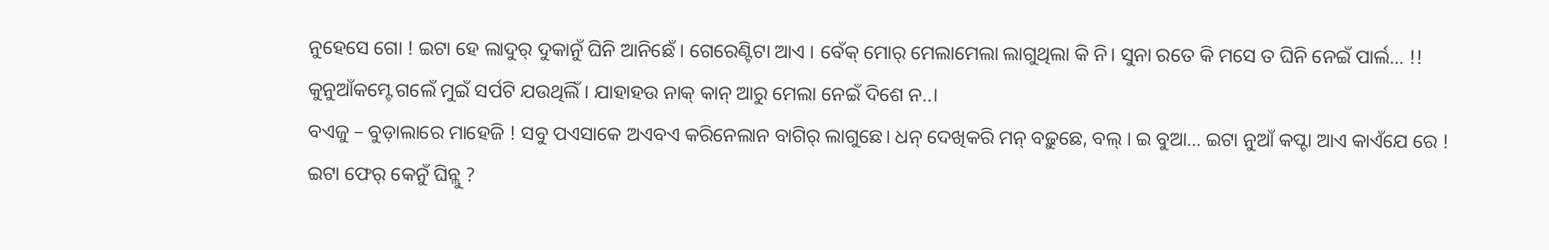ନୁହେସେ ଗୋ ! ଇଟା ହେ ଲାଦୁର୍ ଦୁକାନୁଁ ଘିନି ଆନିଛେଁ । ଗେରେଣ୍ଟିଟା ଆଏ । ବେଁକ୍ ମୋର୍ ମେଲାମେଲା ଲାଗୁଥିଲା କି ନି। ସୁନା ରତେ କି ମସେ ତ ଘିନି ନେଇଁ ପାର୍ଲ… !! କୁନୁଆଁକମ୍ଟେ ଗଲେଁ ମୁଇଁ ସର୍ପଟି ଯଉଥିଲିଁ । ଯାହାହଉ ନାକ୍ କାନ୍ ଆରୁ ମେଲା ନେଇଁ ଦିଶେ ନ..।
ବଏଜୁ – ବୁଡ଼ାଲାରେ ମାହେଜି ! ସବୁ ପଏସାକେ ଅଏବଏ କରିନେଲାନ ବାଗିର୍ ଲାଗୁଛେ। ଧନ୍ ଦେଖିକରି ମନ୍ ବଢ଼ୁଛେ, ବଲ୍ । ଇ ବୁଆ… ଇଟା ନୁଆଁ କପ୍ଟା ଆଏ କାଏଁଯେ ରେ ! ଇଟା ଫେର୍ କେନୁଁ ଘିନ୍ଲୁ ?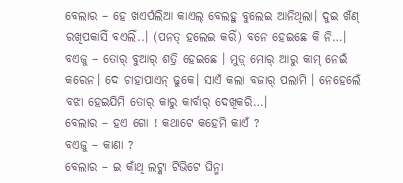ବେଲାର – ହେ ଖଏର୍ପଲିଆ କାଏଲ୍ ବେଲହୁ ବୁଲେଇ ଆନିଥିଲା। ଦୁଇ ଖଁଣ୍ ରଖିପକାସିଁ ବଏଲିଁ..। (ପନତ୍ ହଲେଇ କରିଁ) ବନେ ହେଇଛେ କି ନି…।
ବଏଜୁ – ତୋର୍ ବୁଆର୍ ଶତ୍ରି ହେଇଛେ । ମୁଡ଼୍ ମୋର୍ ଆରୁ କାମ୍ ନେଇଁ କରେନ। ଦେ ଚାହାପାଏନ୍ ଢୁକେ। ସାଏଁ କଲା ବଜାର୍ ପଲାମି । ନେହେଲେଁ ବଝା ହେଇଯିମି ତୋର୍ କାରୁ କାର୍ବାର୍ ଦେଖିକରି…।
ବେଲାର – ହଏ ଗୋ ! କଥାଟେ କହେମି କାଏଁ ?
ବଏଜୁ – କାଣା ?
ବେଲାର – ଇ କାଁଥି ଲଟ୍କା ଟିଭିଟେ ଘିନ୍ମା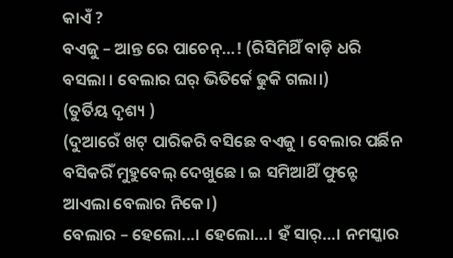କାଏଁ ?
ବଏଜୁ – ଆନ୍ତ ରେ ପାଚେନ୍…! (ରିସିମିଥିଁ ବାଡ଼ି ଧରି ବସଲା । ବେଲାର ଘର୍ ଭିତିର୍କେ ଢୁକି ଗଲା।)
(ତୁର୍ତିୟ ଦୃଶ୍ୟ )
(ଦୁଆରେଁ ଖଟ୍ ପାରିକରି ବସିଛେ ବଏଜୁ । ବେଲାର ପର୍ଛିନ ବସିକରିଁ ମୁହୁବେଲ୍ ଦେଖୁଛେ । ଇ ସମିଆଥିଁ ଫୁନ୍ଟେ ଆଏଲା ବେଲାର ନିକେ।)
ବେଲାର – ହେଲୋ...। ହେଲୋ…। ହଁ ସାର୍…। ନମସ୍କାର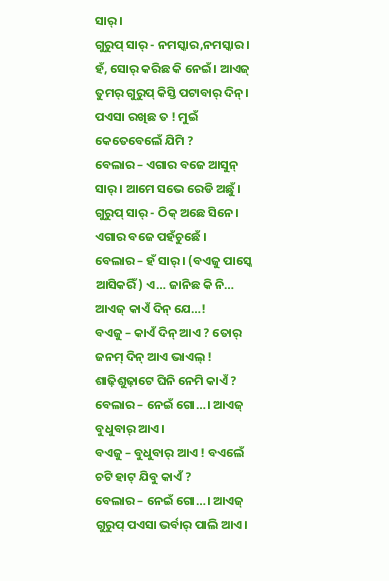ସାର୍।
ଗୁରୁପ୍ ସାର୍ - ନମସ୍କାର,ନମସ୍କାର। ହଁ, ସୋର୍ କରିଛ କି ନେଇଁ। ଆଏଜ୍ ତୁମର୍ ଗୁରୁପ୍ କିସ୍ତି ପଟାବାର୍ ଦିନ୍। ପଏସା ରଖିଛ ତ ! ମୁଇଁ କେତେବେଲେଁ ଯିମି ?
ବେଲାର – ଏଗାର ବଜେ ଆସୁନ୍ ସାର୍ । ଆମେ ସଭେ ରେଡି ଅଛୁଁ।
ଗୁରୁପ୍ ସାର୍ - ଠିକ୍ ଅଛେ ସିନେ। ଏଗାର ବଜେ ପହଁଚୁଛେଁ ।
ବେଲାର – ହଁ ସାର୍ । (ବଏଜୁ ପାସ୍କେ ଆସିକରିଁ) ଏ… ଜାନିଛ କି ନି… ଆଏଜ୍ କାଏଁ ଦିନ୍ ଯେ…!
ବଏଜୁ – କାଏଁ ଦିନ୍ ଆଏ ? ତୋର୍ ଜନମ୍ ଦିନ୍ ଆଏ ଭାଏଲ୍ ! ଶାଢ଼ିଶୁଢ଼ାଟେ ଘିନି ନେମି କାଏଁ ?
ବେଲାର – ନେଇଁ ଗୋ…। ଆଏଜ୍ ବୁଧୁବାର୍ ଆଏ।
ବଏଜୁ – ବୁଧୁବାର୍ ଆଏ ! ବଏଲେଁ ଚଟି ହାଟ୍ ଯିବୁ କାଏଁ ?
ବେଲାର – ନେଇଁ ଗୋ…। ଆଏଜ୍ ଗୁରୁପ୍ ପଏସା ଭର୍ବାର୍ ପାଲି ଆଏ।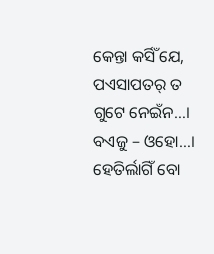କେନ୍ତା କର୍ସିଁ ଯେ, ପଏସାପତର୍ ତ ଗୁଟେ ନେଇଁନ…।
ବଏଜୁ – ଓହୋ…। ହେତିର୍ଲାଗିଁ ବୋ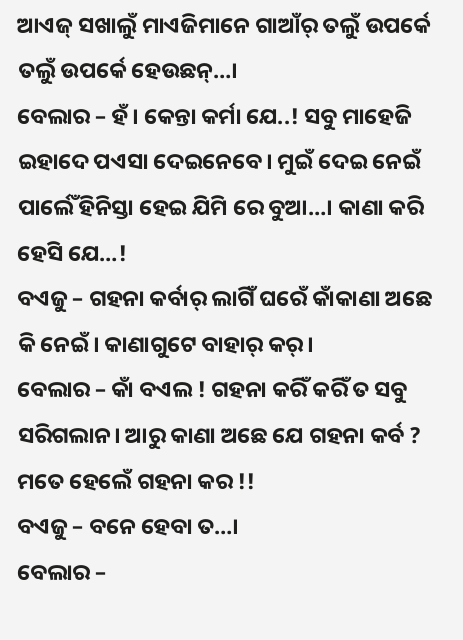ଆଏଜ୍ ସଖାଲୁଁ ମାଏଜିମାନେ ଗାଆଁର୍ ତଲୁଁ ଉପର୍କେ ତଲୁଁ ଉପର୍କେ ହେଉଛନ୍…।
ବେଲାର – ହଁ। କେନ୍ତା କର୍ମା ଯେ..! ସବୁ ମାହେଜି ଇହାଦେ ପଏସା ଦେଇନେବେ। ମୁଇଁ ଦେଇ ନେଇଁ ପାର୍ଲେଁ ହିନିସ୍ତା ହେଇ ଯିମି ରେ ବୁଆ…। କାଣା କରି ହେସି ଯେ…!
ବଏଜୁ – ଗହନା କର୍ବାର୍ ଲାଗିଁ ଘରେଁ କାଁକାଣା ଅଛେ କି ନେଇଁ। କାଣାଗୁଟେ ବାହାର୍ କର୍।
ବେଲାର – କାଁ ବଏଲ ! ଗହନା କରିଁ କରିଁ ତ ସବୁ ସରିଗଲାନ। ଆରୁ କାଣା ଅଛେ ଯେ ଗହନା କର୍ବ ? ମତେ ହେଲେଁ ଗହନା କର !!
ବଏଜୁ – ବନେ ହେବା ତ…।
ବେଲାର –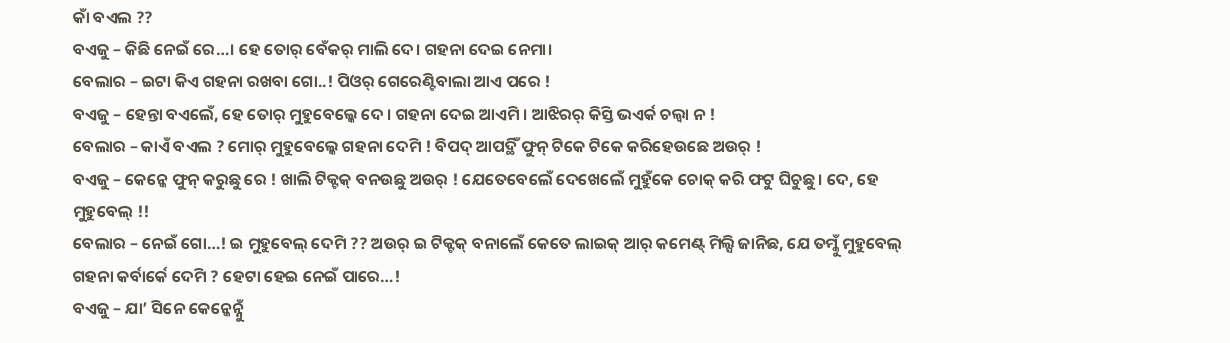କାଁ ବଏଲ ??
ବଏଜୁ – କିଛି ନେଇଁ ରେ…। ହେ ତୋର୍ ବେଁକର୍ ମାଲି ଦେ। ଗହନା ଦେଇ ନେମା।
ବେଲାର – ଇଟା କିଏ ଗହନା ରଖବା ଗୋ..! ପିଓର୍ ଗେରେଣ୍ଟିବାଲା ଆଏ ପରେ !
ବଏଜୁ – ହେନ୍ତା ବଏଲେଁ, ହେ ତୋର୍ ମୁହୁବେଲ୍କେ ଦେ । ଗହନା ଦେଇ ଆଏମି । ଆଝିରର୍ କିସ୍ତି ଭଏର୍କ ଚଲ୍ବା ନ !
ବେଲାର – କାଏଁ ବଏଲ ? ମୋର୍ ମୁହୁବେଲ୍କେ ଗହନା ଦେମି ! ବିପଦ୍ ଆପଦ୍ଥିଁ ଫୁନ୍ ଟିକେ ଟିକେ କରିହେଉଛେ ଅଉର୍ !
ବଏଜୁ – କେନ୍କେ ଫୁନ୍ କରୁଛୁ ରେ ! ଖାଲି ଟିକ୍ଟକ୍ ବନଉଛୁ ଅଉର୍ ! ଯେତେବେଲେଁ ଦେଖେଲେଁ ମୁହୁଁକେ ଚୋକ୍ କରି ଫଟୁ ଘିଚୁଛୁ। ଦେ, ହେ ମୁହୁବେଲ୍ !!
ବେଲାର – ନେଇଁ ଗୋ…! ଇ ମୁହୁବେଲ୍ ଦେମି ?? ଅଉର୍ ଇ ଟିକ୍ଟକ୍ ବନାଲେଁ କେତେ ଲାଇକ୍ ଆର୍ କମେଣ୍ଟ୍ ମିଲ୍ସି ଜାନିଛ, ଯେ ତମ୍କୁଁ ମୁହୁବେଲ୍ ଗହନା କର୍ବାର୍କେ ଦେମି ? ହେଟା ହେଇ ନେଇଁ ପାରେ…!
ବଏଜୁ – ଯା’ ସିନେ କେନ୍କେନ୍ନୁଁ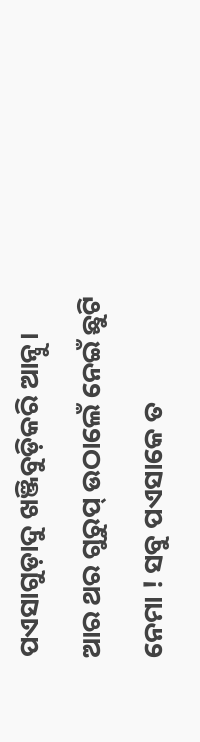ପଏସାଗୁଡ଼ାଦୁ ଖଞ୍ଜିବୁଡ଼ିକରି ଆନ୍ବୁ। ଆର ଥର ଗୁରୁପ୍ ଉଠାଲେଁ ନେଇଁ ଛୁଟି ନେମା ! ସବୁ ପଏସାକେ ତ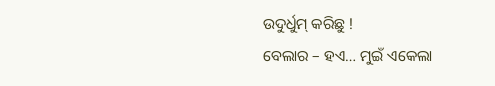ଉଦୁର୍ଧୁମ୍ କରିଛୁ !
ବେଲାର – ହଏ… ମୁଇଁ ଏକେଲା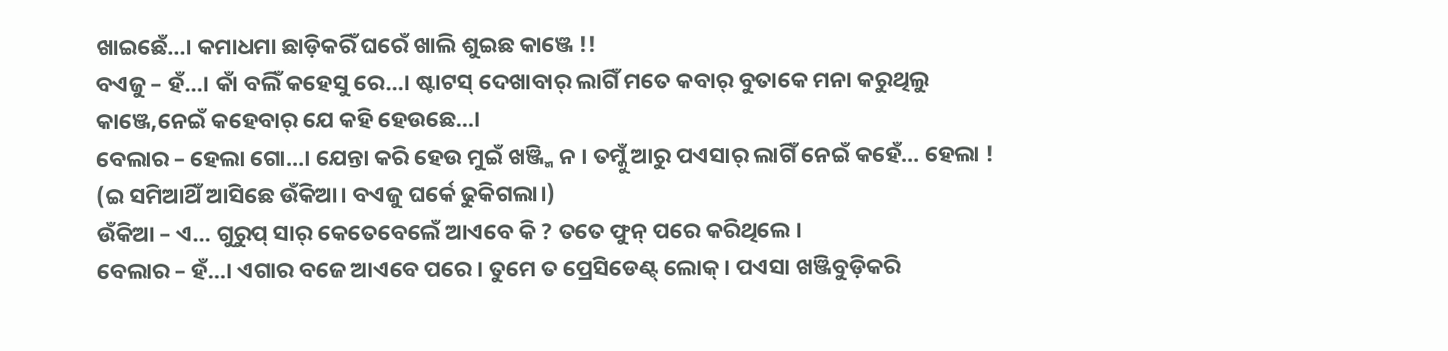ଖାଇଛେଁ…। କମାଧମା ଛାଡ଼ିକରିଁ ଘରେଁ ଖାଲି ଶୁଇଛ କାଞ୍ଜେ !!
ବଏଜୁ – ହଁ…। କାଁ ବଲିଁ କହେସୁ ରେ…। ଷ୍ଟାଟସ୍ ଦେଖାବାର୍ ଲାଗିଁ ମତେ କବାର୍ ବୁତାକେ ମନା କରୁଥିଲୁ କାଞ୍ଜେ,ନେଇଁ କହେବାର୍ ଯେ କହି ହେଉଛେ…।
ବେଲାର – ହେଲା ଗୋ…। ଯେନ୍ତା କରି ହେଉ ମୁଇଁ ଖଞ୍ଜ୍ମି ନ । ତମ୍କୁଁ ଆରୁ ପଏସାର୍ ଲାଗିଁ ନେଇଁ କହେଁ… ହେଲା !
(ଇ ସମିଆଥିଁ ଆସିଛେ ଉଁକିଆ। ବଏଜୁ ଘର୍କେ ଢୁକିଗଲା।)
ଉଁକିଆ – ଏ… ଗୁରୁପ୍ ସାର୍ କେତେବେଲେଁ ଆଏବେ କି ? ତତେ ଫୁନ୍ ପରେ କରିଥିଲେ ।
ବେଲାର – ହଁ…। ଏଗାର ବଜେ ଆଏବେ ପରେ । ତୁମେ ତ ପ୍ରେସିଡେଣ୍ଟ୍ ଲୋକ୍। ପଏସା ଖଞ୍ଜିବୁଡ଼ିକରି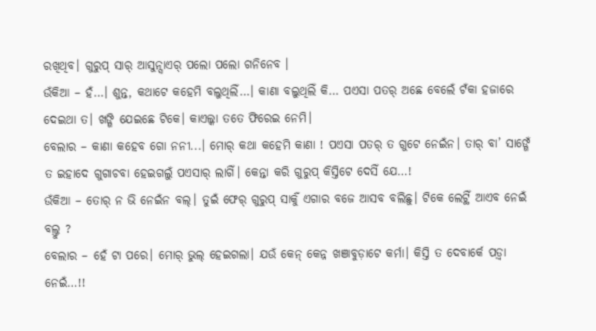ରଖିଥିବ। ଗୁରୁପ୍ ସାର୍ ଆସୁନ୍ସାଏର୍ ପଲୋ ପଲୋ ଗନିନେବ ।
ଉଁକିଆ – ହଁ…। ଶୁନ୍ତ, କଥାଟେ କହେମି ବଲୁଥିଲିଁ…। କାଣା ବଲୁଥିଲିଁ କି… ପଏସା ପତର୍ ଅଛେ ବେଲେଁ ଟଁକା ହଜାରେ ଦେଇଥା ତ। ଖଙ୍ଗି ଯେଇଛେ ଟିକେ। କାଏଲ୍କା ତତେ ଫିରେଇ ନେମି।
ବେଲାର – କାଣା କହେବ ଗୋ ନନୀ...। ମୋର୍ କଥା କହେମି କାଣା ! ପଏସା ପତର୍ ତ ଗୁଟେ ନେଇଁନ। ତାର୍ ବା’ ସାଙ୍ଗେଁ ତ ଇହାଦେ ଗୁଗାଚବା ହେଇଗଲୁଁ ପଏସାର୍ ଲାଗିଁ। କେନ୍ତା କରି ଗୁରୁପ୍ କିସ୍ତିଟେ ଦେସିଁ ଯେ…!
ଉଁକିଆ – ତୋର୍ ନ ଭି ନେଇଁନ ବଲ୍। ତୁଇଁ ଫେର୍ ଗୁରୁପ୍ ସାର୍କୁଁ ଏଗାର ବଜେ ଆସବ ବଲିଛୁ। ଟିକେ ଲେଟ୍ଥିଁ ଆଏବ ନେଇଁ ବଲ୍ତୁ ?
ବେଲାର – ହେଁ ଟା ପରେ। ମୋର୍ ଭୁଲ୍ ହେଇଗଲା। ଯଉଁ କେନ୍ କେନ୍ନ ଖଞାବୁଡ଼ାଟେ କର୍ମା। କିସ୍ତି ତ ଦେବାର୍କେ ପଡ଼୍ବା ନେଇଁ…!!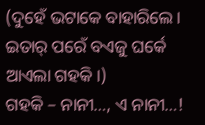(ଦୁହେଁ ଭଟାକେ ବାହାରିଲେ। ଇତାର୍ ପରେଁ ବଏଜୁ ଘର୍କେ ଆଏଲା ଗହକି।)
ଗହକି – ନାନୀ…, ଏ ନାନୀ…!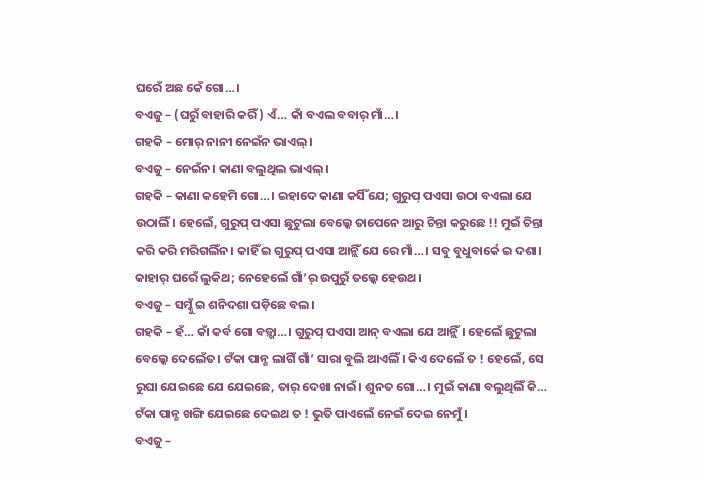ଘରେଁ ଅଛ କେଁ ଗୋ…।
ବଏଜୁ – (ଘରୁଁ ବାହାରି କରିଁ) ଏଁ… କାଁ ବଏଲ ବବାର୍ ମାଁ…।
ଗହକି – ମୋର୍ ନାନୀ ନେଇଁନ ଭାଏଲ୍।
ବଏଜୁ – ନେଇଁନ। କାଣା ବଲୁଥିଲ ଭାଏଲ୍।
ଗହକି – କାଣା କହେମି ଗୋ…। ଇହାଦେ କାଣା କର୍ସିଁ ଯେ; ଗୁରୁପ୍ ପଏସା ଉଠା ବଏଲା ଯେ ଉଠାଲିଁ। ହେଲେଁ, ଗୁରୁପ୍ ପଏସା ଛୁଟୁଲା ବେଲ୍କେ ତାପେନେ ଆରୁ ଚିନ୍ତା କରୁଛେ !! ମୁଇଁ ଚିନ୍ତା କରି କରି ମରିଗଲିଁନ। କାହିଁ ଇ ଗୁରୁପ୍ ପଏସା ଆନ୍ଲିଁ ଯେ ରେ ମାଁ…। ସବୁ ବୁଧୁବାର୍କେ ଇ ଦଶା। କାହାର୍ ଘରେଁ ଲୁକିଥ; ନେହେଲେଁ ଗାଁ’ର୍ ଉପୁରୁଁ ତଲ୍କେ ହେଉଥ।
ବଏଜୁ – ସମ୍କୁଁ ଇ ଶନିଦଶା ପଡ଼ିଛେ ବଲ।
ଗହକି – ହଁ… କାଁ କର୍ବ ଗୋ ବଡ଼୍ଖା…। ଗୁରୁପ୍ ପଏସା ଆନ୍ ବଏଲା ଯେ ଆନ୍ଲିଁ। ହେଲେଁ ଛୁଟୁଲା ବେଲ୍କେ ଦେଲେଁତ। ଟଁକା ପାନ୍ଶ ଲାଗିଁ ଗାଁ’ ସାରା ବୁଲି ଆଏଲିଁ। କିଏ ଦେଲେଁ ତ ! ହେଲେଁ, ସେ ରୁଘା ଯେଇଛେ ଯେ ଯେଇଛେ, ତାର୍ ଦେଖା ନାଇଁ। ଶୁନତ ଗୋ…। ମୁଇଁ କାଣା ବଲୁଥିଲିଁ କି… ଟଁକା ପାନ୍ଶ ଖଙ୍ଗି ଯେଇଛେ ଦେଇଥ ତ ! ଭୁତି ପାଏଲେଁ ନେଇଁ ଦେଇ ନେମୁଁ।
ବଏଜୁ –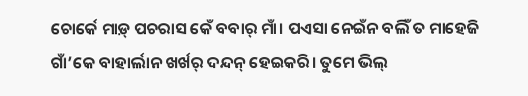ଚୋର୍କେ ମାଡ଼୍ ପଚରାସ କେଁ ବବାର୍ ମାଁ। ପଏସା ନେଇଁନ ବଲିଁ ତ ମାହେଜି ଗାଁ’କେ ବାହାର୍ଲାନ ଖର୍ଖର୍ ଦନ୍ଦନ୍ ହେଇକରି। ତୁମେ ଭିଲ୍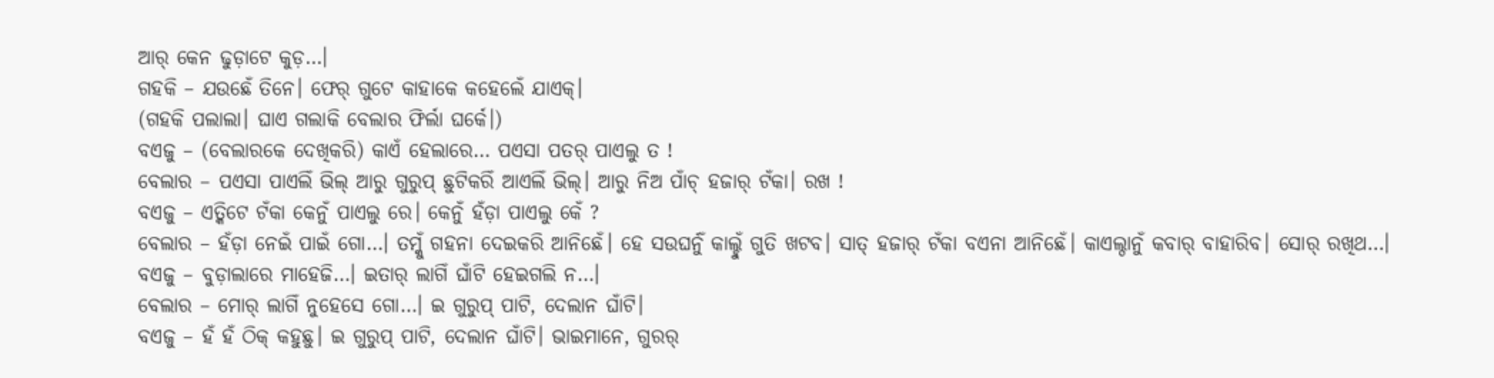ଆର୍ କେନ ଢୁଡ଼ାଟେ କୁଡ଼…।
ଗହକି – ଯଉଛେଁ ତିନେ। ଫେର୍ ଗୁଟେ କାହାକେ କହେଲେଁ ଯାଏକ୍।
(ଗହକି ପଲାଲା। ଘାଏ ଗଲାକି ବେଲାର ଫିର୍ଲା ଘର୍କେ।)
ବଏଜୁ – (ବେଲାରକେ ଦେଖିକରି) କାଏଁ ହେଲାରେ… ପଏସା ପତର୍ ପାଏଲୁ ତ !
ବେଲାର – ପଏସା ପାଏଲିଁ ଭିଲ୍ ଆରୁ ଗୁରୁପ୍ ଛୁଟିକରିଁ ଆଏଲିଁ ଭିଲ୍। ଆରୁ ନିଅ ପାଁଚ୍ ହଜାର୍ ଟଁକା। ରଖ !
ବଏଜୁ – ଏତ୍କିଟେ ଟଁକା କେନୁଁ ପାଏଲୁ ରେ। କେନୁଁ ହଁଡ଼ା ପାଏଲୁ କେଁ ?
ବେଲାର – ହଁଡ଼ା ନେଇଁ ପାଇଁ ଗୋ…। ତମ୍କୁଁ ଗହନା ଦେଇକରି ଆନିଛେଁ। ହେ ସଉଘର୍ନୁଁ କାଲ୍ହୁଁ ଗୁତି ଖଟବ। ସାତ୍ ହଜାର୍ ଟଁକା ବଏନା ଆନିଛେଁ। କାଏଲ୍ଠାନୁଁ କବାର୍ ବାହାରିବ। ସୋର୍ ରଖିଥ…।
ବଏଜୁ – ବୁଡ଼ାଲାରେ ମାହେଜି…। ଇତାର୍ ଲାଗିଁ ଘାଁଟି ହେଇଗଲି ନ…।
ବେଲାର – ମୋର୍ ଲାଗିଁ ନୁହେସେ ଗୋ…। ଇ ଗୁରୁପ୍ ପାଟି, ଦେଲାନ ଘାଁଟି।
ବଏଜୁ – ହଁ ହଁ ଠିକ୍ କହୁଛୁ। ଇ ଗୁରୁପ୍ ପାଟି, ଦେଲାନ ଘାଁଟି। ଭାଇମାନେ, ଗୁରର୍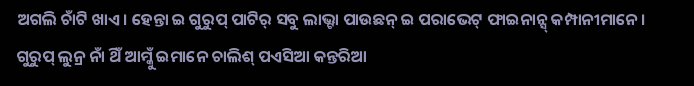ଅଗଲି ଚାଁଟି ଖାଏ। ହେନ୍ତା ଇ ଗୁରୁପ୍ ପାଟିର୍ ସବୁ ଲାଭ୍ଟା ପାଉଛନ୍ ଇ ପରାଭେଟ୍ ଫାଇନାନ୍ସ୍ କମ୍ପାନୀମାନେ। ଗୁରୁପ୍ ଲୁନ୍ର ନାଁ ଥିଁ ଆମ୍କୁଁ ଇମାନେ ଚାଲିଶ୍ ପଏସିଆ କନ୍ତରିଆ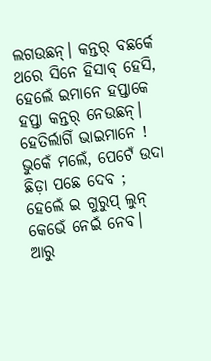ଲଗଉଛନ୍। କନ୍ତର୍ ବଛର୍କେ ଥରେ ସିନେ ହିସାବ୍ ହେସି, ହେଲେଁ ଇମାନେ ହପ୍ତାକେ ହପ୍ତା କନ୍ତର୍ ନେଉଛନ୍। ହେତିର୍ଲାଗିଁ ଭାଇମାନେ ! ଭୁକେଁ ମଲେଁ, ପେଟେଁ ଉଦା ଛିଡ଼ା ପଛେ ଦେବ ; ହେଲେଁ ଇ ଗୁରୁପ୍ ଲୁନ୍ କେଭେଁ ନେଇଁ ନେବ। ଆରୁ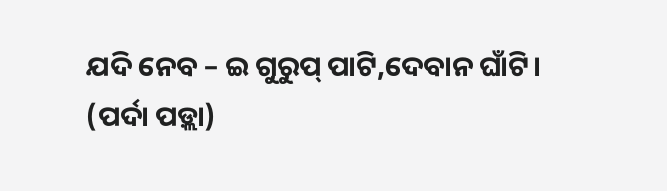ଯଦି ନେବ – ଇ ଗୁରୁପ୍ ପାଟି,ଦେବାନ ଘାଁଟି।
(ପର୍ଦା ପଡ଼୍ଲା)